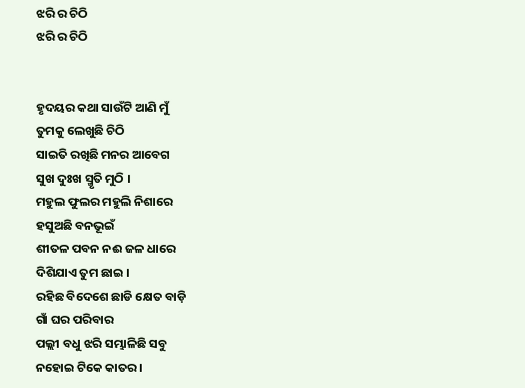ଝରି ର ଚିଠି
ଝରି ର ଚିଠି


ହୃଦୟର କଥା ସାଉଁଟି ଆଣି ମୁଁ
ତୁମକୁ ଲେଖୁଛି ଚିଠି
ସାଇତି ରଖିଛି ମନର ଆବେଗ
ସୁଖ ଦୁଃଖ ସ୍ମୃତି ମୁଠି ।
ମହୁଲ ଫୁଲର ମହୁଲି ନିଶାରେ
ହସୁଅଛି ବନଭୂଇଁ
ଶୀତଳ ପବନ ନଈ ଜଳ ଧାରେ
ଦିଶିଯାଏ ତୁମ ଛାଇ ।
ରହିଛ ବିଦେଶେ ଛାଡି କ୍ଷେତ ବାଡ଼ି
ଗାଁ ଘର ପରିବାର
ପଲ୍ଲୀ ବଧୁ ଝରି ସମ୍ଭାଳିଛି ସବୁ
ନହୋଇ ଟିକେ କାତର ।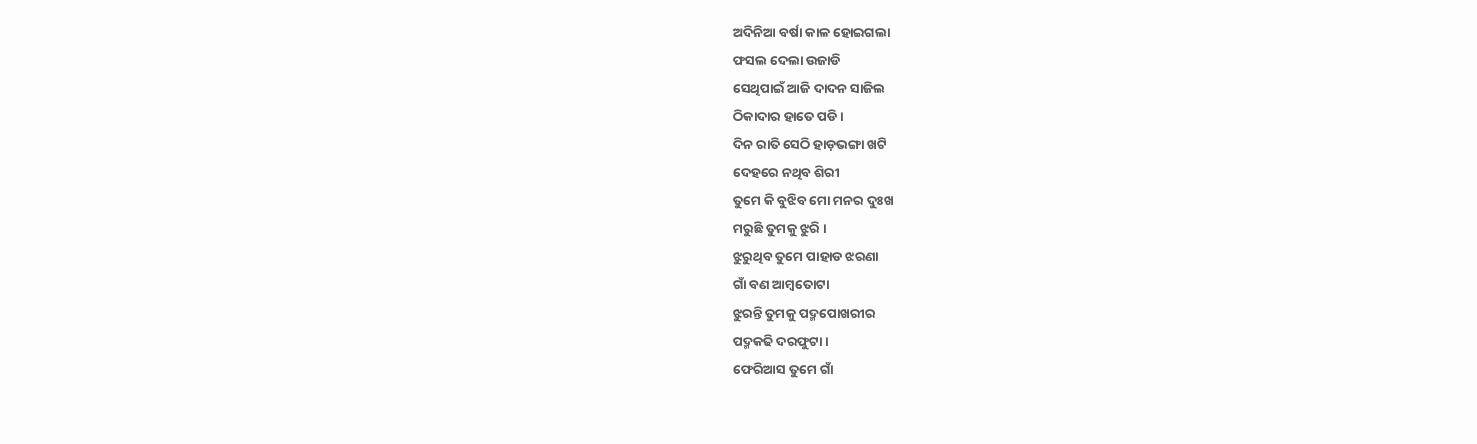ଅଦିନିଆ ବର୍ଷା କାଳ ହୋଇଗଲା
ଫସଲ ଦେଲା ଉଜାଡି
ସେଥିପାଇଁ ଆଜି ଦାଦନ ସାଜିଲ
ଠିକାଦାର ହାତେ ପଡି ।
ଦିନ ରାତି ସେଠି ହାଡ଼ଭଙ୍ଗା ଖଟି
ଦେହରେ ନଥିବ ଶିରୀ
ତୁମେ କି ବୁଝିବ ମୋ ମନର ଦୁଃଖ
ମରୁଛି ତୁମକୁ ଝୁରି ।
ଝୁରୁଥିବ ତୁମେ ପାହାଡ ଝରଣା
ଗାଁ ବଣ ଆମ୍ବତୋଟା
ଝୁରନ୍ତି ତୁମକୁ ପଦ୍ମପୋଖରୀର
ପଦ୍ମକଢି ଦରଫୁଟା ।
ଫେରିଆସ ତୁମେ ଗାଁ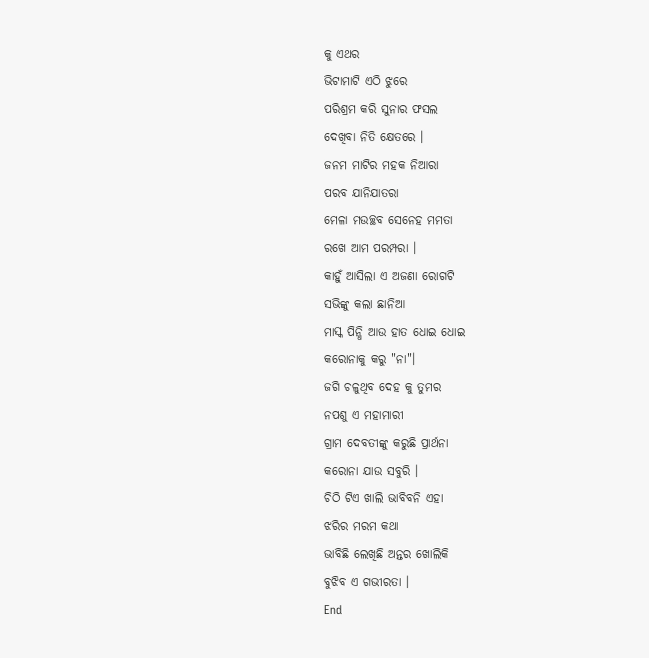କୁ ଏଥର
ଭିଟାମାଟି ଏଠି ଝୁରେ
ପରିଶ୍ରମ କରି ସୁନାର ଫସଲ
ଦେଖିବା ନିତି କ୍ଷେତରେ ।
ଜନମ ମାଟିର ମହକ ନିଆରା
ପରବ ଯାନିଯାତରା
ମେଳା ମଉଚ୍ଛବ ସେନେହ ମମତା
ରଖେ ଆମ ପରମ୍ପରା ।
କାହୁଁ ଆସିଲା ଏ ଅଜଣା ରୋଗଟି
ସଭିଙ୍କୁ କଲା ଛାନିଆ
ମାସ୍କ ପିନ୍ଧି ଆଉ ହାତ ଧୋଇ ଧୋଇ
କରୋନାକୁ କରୁ "ନା"।
ଜଗି ଚଳୁଥିବ ଦେହ କୁ ତୁମର
ନପଶୁ ଏ ମହାମାରୀ
ଗ୍ରାମ ଦେବତୀଙ୍କୁ କରୁଛି ପ୍ରାର୍ଥନା
କରୋନା ଯାଉ ସବୁରି ।
ଚିଠି ଟିଏ ଖାଲି ଭାବିବନି ଏହା
ଝରିର ମରମ କଥା
ଭାବିଛି ଲେଖିଛି ଅନ୍ତର ଖୋଲିକି
ବୁଝିବ ଏ ଗଭୀରତା ।
End